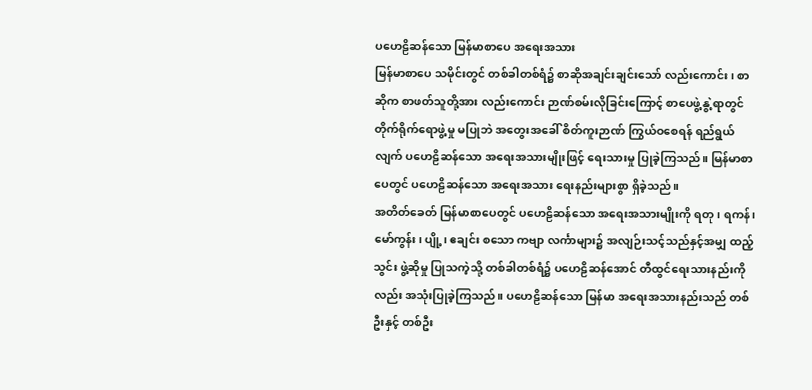ပဟေဠိဆန်သော မြန်မာစာပေ အရေးအသား
မြန်မာစာပေ သမိုင်းတွင် တစ်ခါတစ်ရံ၌ စာဆိုအချင်းချင်းသော် လည်းကောင်း၊ စာဆိုက စာဖတ်သူတို့အား လည်းကောင်း ဉာဏ်စမ်းလိုခြင်းကြောင့် စာပေဖွဲ့နွဲ့ရာတွင် တိုက်ရိုက်ရောဖွဲ့မှု မပြုဘဲ အတွေးအခေါ် စိတ်ကူးဉာဏ် ကြွယ်ဝစေရန် ရည်ရွယ်လျက် ပဟေဠိဆန်သော အရေးအသားမျိုးဖြင့် ရေးသားမှု ပြုခဲ့ကြသည်။ မြန်မာစာပေတွင် ပဟေဠိဆန်သော အရေးအသား ရေးနည်းများစွာ ရှိခဲ့သည်။
အတိတ်ခေတ် မြန်မာစာပေတွင် ပဟေဠိဆန်သော အရေးအသားမျိုးကို ရတု၊ ရကန်၊ မော်ကွန်း၊ ပျို့၊ ဧချင်း စသော ကဗျာ လင်္ကာများ၌ အလျဉ်းသင့်သည်နှင့်အမျှ ထည့်သွင်း ဖွဲ့ဆိုမှု ပြုသကဲ့သို့ တစ်ခါတစ်ရံ၌ ပဟေဠိဆန်အောင် တီထွင်ရေးသားနည်းကိုလည်း အသုံးပြုခဲ့ကြသည်။ ပဟေဠိဆန်သော မြန်မာ အရေးအသားနည်းသည် တစ်ဦးနှင့် တစ်ဦး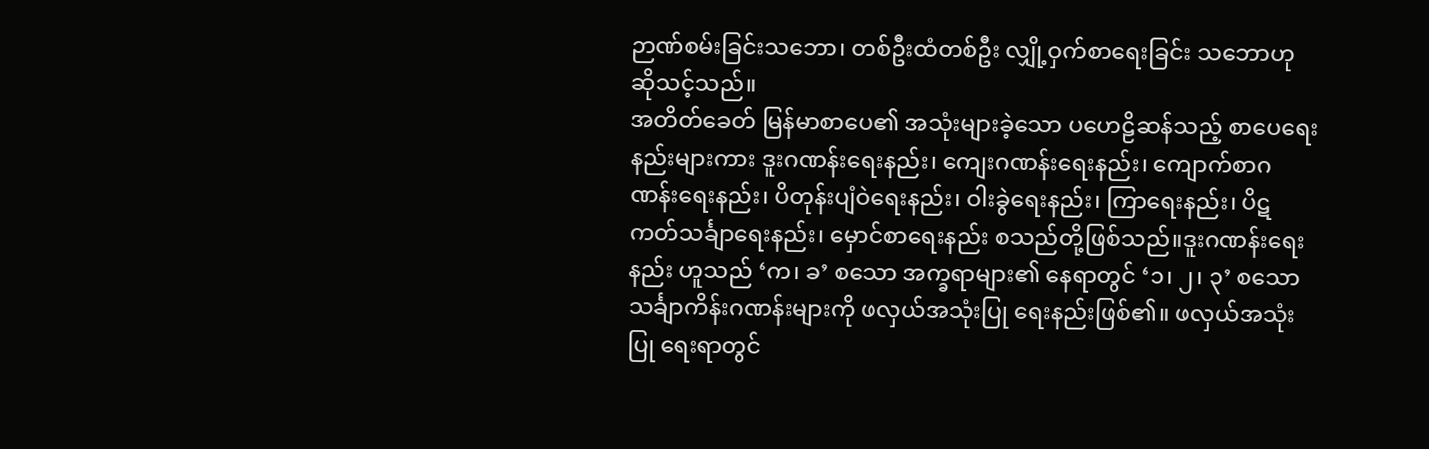ဉာဏ်စမ်းခြင်းသဘော၊ တစ်ဦးထံတစ်ဦး လျှို့ဝှက်စာရေးခြင်း သဘောဟု ဆိုသင့်သည်။
အတိတ်ခေတ် မြန်မာစာပေ၏ အသုံးများခဲ့သော ပဟေဠိဆန်သည့် စာပေရေးနည်းများကား ဒူးဂဏန်းရေးနည်း၊ ကျေးဂဏန်းရေးနည်း၊ ကျောက်စာဂဏန်းရေးနည်း၊ ပိတုန်းပျံဝဲရေးနည်း၊ ဝါးခွဲရေးနည်း၊ ကြာရေးနည်း၊ ပိဋကတ်သင်္ချာရေးနည်း၊ မှောင်စာရေးနည်း စသည်တို့ဖြစ်သည်။ဒူးဂဏန်းရေးနည်း ဟူသည် ‘က၊ ခ’ စသော အက္ခရာများ၏ နေရာတွင် ‘၁၊ ၂၊ ၃’ စသော သင်္ချာကိန်းဂဏန်းများကို ဖလှယ်အသုံးပြု ရေးနည်းဖြစ်၏။ ဖလှယ်အသုံးပြု ရေးရာတွင်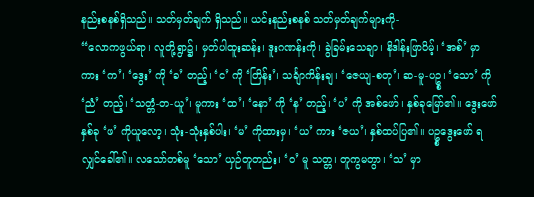နည်းစနစ်ရှိသည်။ သတ်မှတ်ချက် ရှိသည်။ ယင်းနည်းစနစ် သတ်မှတ်ချက်များကို-
“လောကဖွယ်ရာ၊ လူတို့ရွာ၌၊ မှတ်ပါထူးဆန်း၊ ဒူးဂဏန်းကို၊ ခွဲခြမ်းသေချာ၊ နိဒါန်းဖြာပိမ့်၊ ‘အစ်’ မှာကား ‘က’၊ ‘ဒွေး’ ကို ‘ခ’ တည့်၊ ‘င’ ကို ‘တြိန်း’၊ သင်္ချာကိန်းချ၊ ‘ဇေယျ-စတု’၊ ဆ-မူ-ပဥ္စ၊ ‘သော’ ကို ‘ညံ’ တည့်၊ ‘သတ္တံ-တ-ယူ’၊ မူကား ‘ထ’၊ ‘နော’ ကို ‘န’ တည့်၊ ‘ပ’ ကို အစ်ဖော်၊ နှစ်ခုမြော်၏။ ဒွေးဖော်နှစ်ခု ‘ဖ’ ကိုယူလော့၊ သုံး-သုံးနှစ်ပါး၊ ‘မ’ ကိုထားမှ၊ ‘ယ’ ကား ‘ဇယ’၊ နှစ်ထပ်ပြ၏။ ပဥ္စဒွေးဖော် ရလျှင်ခေါ်၏။ လသော်တစ်မူ ‘သော’ ယှဉ်တူတည်း၊ ‘ဝ’ မူ သတ္တ၊ တူကွမတွာ၊ ‘သ’ မှာ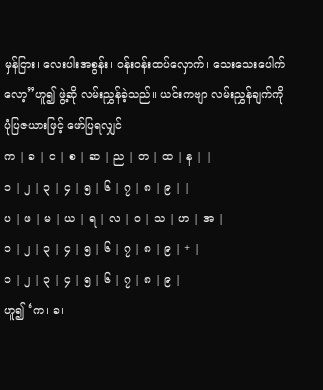မှန်ငြား၊ လေးပါးအစွန်း၊ ဝန်းဝန်းထပ်လှောက်၊ သေးသေးပေါက်လော့”ဟူ၍ ဖွဲ့ဆို လမ်းညွှန်ခဲ့သည်။ ယင်းကဗျာ လမ်းညွှန်ချက်ကို ပုံပြဇယားဖြင့် ဖော်ပြရလျှင်
က | ခ | င | စ | ဆ | ည | တ | ထ | န | |
၁ | ၂ | ၃ | ၄ | ၅ | ၆ | ၇ | ၈ | ၉ | |
ပ | ဖ | မ | ယ | ရ | လ | ဝ | သ | ဟ | အ |
၁ | ၂ | ၃ | ၄ | ၅ | ၆ | ၇ | ၈ | ၉ | + |
၁ | ၂ | ၃ | ၄ | ၅ | ၆ | ၇ | ၈ | ၉ |
ဟူ၍ ‘က၊ ခ၊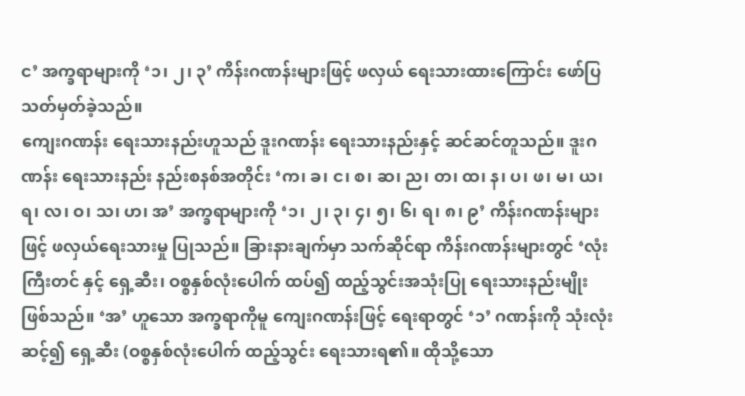င’ အက္ခရာများကို ‘၁၊ ၂၊ ၃’ ကိန်းဂဏန်းများဖြင့် ဖလှယ် ရေးသားထားကြောင်း ဖော်ပြသတ်မှတ်ခဲ့သည်။
ကျေးဂဏန်း ရေးသားနည်းဟူသည် ဒူးဂဏန်း ရေးသားနည်းနှင့် ဆင်ဆင်တူသည်။ ဒူးဂဏန်း ရေးသားနည်း နည်းစနစ်အတိုင်း ‘က၊ ခ၊ င၊ စ၊ ဆ၊ ည၊ တ၊ ထ၊ န၊ ပ၊ ဖ၊ မ၊ ယ၊ ရ၊ လ၊ ဝ၊ သ၊ ဟ၊ အ’ အက္ခရာများကို ‘၁၊ ၂၊ ၃၊ ၄၊ ၅၊ ၆၊ ရ၊ ၈၊ ၉’ ကိန်းဂဏန်းများဖြင့် ဖလှယ်ရေးသားမှု ပြုသည်။ ခြားနားချက်မှာ သက်ဆိုင်ရာ ကိန်းဂဏန်းများတွင် ‘လုံးကြီးတင် နှင့် ရှေ့ဆီး၊ ဝစ္စနှစ်လုံးပေါက် ထပ်၍ ထည့်သွင်းအသုံးပြု ရေးသားနည်းမျိုး ဖြစ်သည်။ ‘အ’ ဟူသော အက္ခရာကိုမူ ကျေးဂဏန်းဖြင့် ရေးရာတွင် ‘၁’ ဂဏန်းကို သုံးလုံးဆင့်၍ ရှေ့ဆီး (ဝစ္စနှစ်လုံးပေါက် ထည့်သွင်း ရေးသားရ၏။ ထိုသို့သော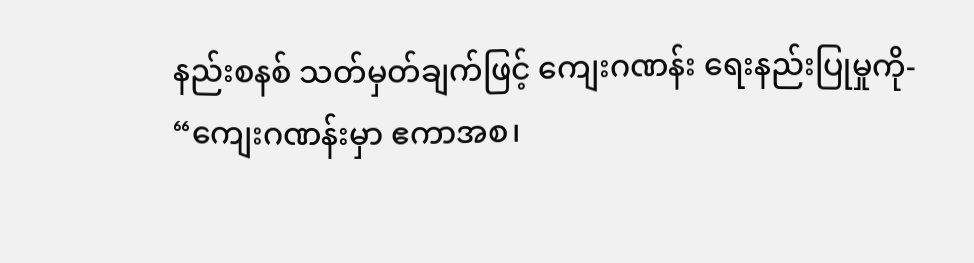နည်းစနစ် သတ်မှတ်ချက်ဖြင့် ကျေးဂဏန်း ရေးနည်းပြုမှုကို-
“ကျေးဂဏန်းမှာ ဧကာအစ၊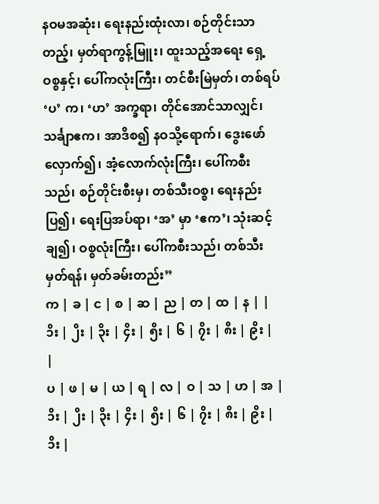နဝမအဆုံး၊ ရေးနည်းထုံးလာ၊ စဉ်တိုင်းသာတည့်၊ မှတ်ရာကွန့်မြူး၊ ထူးသည့်အရေး ရှေ့ဝစ္စနှင့်၊ ပေါ်ကလုံးကြီး၊ တင်စီးမြဲမှတ်၊ တစ်ရပ် ‘ပ’ က၊ ‘ဟ’ အက္ခရာ၊ တိုင်အောင်သာလျှင်၊ သင်္ချာဧက၊ အာဒိစ၍ နဝသို့ရောက်၊ ဒွေးဖော်လှောက်၍၊ အံ့လောက်လုံးကြီး၊ ပေါ်ကစီးသည်၊ စဉ်တိုင်းစီးမှ၊ တစ်သီးဝစ္စ၊ ရေးနည်းပြ၍၊ ရေးပြအပ်ရာ၊ ‘အ’ မှာ ‘ဧက’၊ သုံးဆင့်ချ၍၊ ဝစ္စလုံးကြီး၊ ပေါ်ကစီးသည်၊ တစ်သီးမှတ်ရန်၊ မှတ်ခမ်းတည်း”
က | ခ | င | စ | ဆ | ည | တ | ထ | န | |
၁ိး | ၂ိး | ၃ိး | ၄ိး | ၅ိး | ၆ | ၇ိး | ၈ိး | ၉ိး | |
ပ | ဖ | မ | ယ | ရ | လ | ဝ | သ | ဟ | အ |
၁ိး | ၂ိး | ၃ိး | ၄ိး | ၅ိး | ၆ | ၇ိး | ၈ိး | ၉ိး | ၁ိး |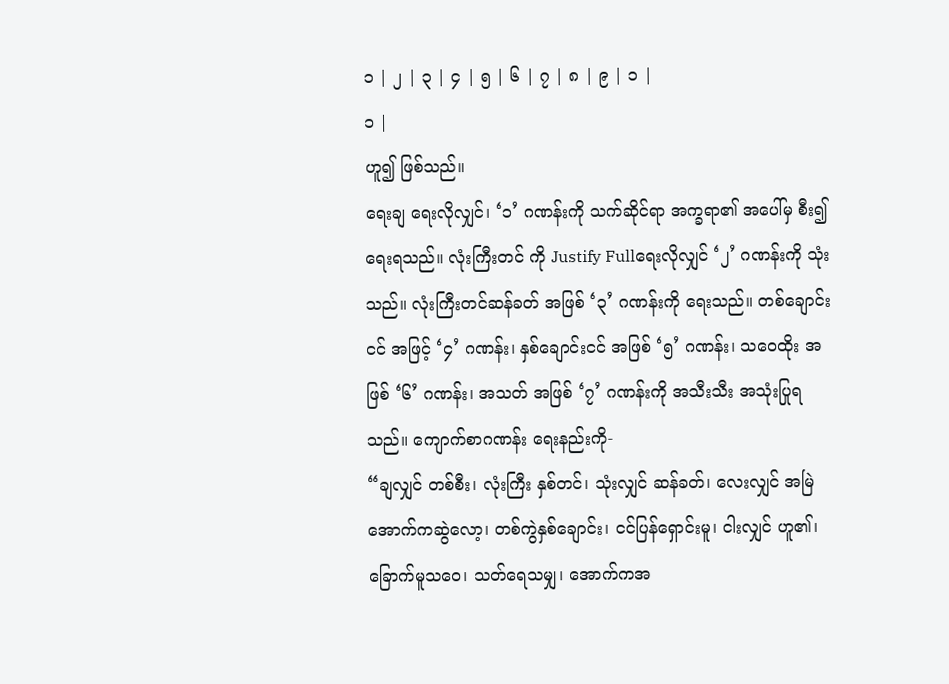၁ | ၂ | ၃ | ၄ | ၅ | ၆ | ၇ | ၈ | ၉ | ၁ |
၁ |
ဟူ၍ ဖြစ်သည်။
ရေးချ ရေးလိုလျှင်၊ ‘၁’ ဂဏန်းကို သက်ဆိုင်ရာ အက္ခရာ၏ အပေါ်မှ စီး၍ ရေးရသည်။ လုံးကြီးတင် ကို Justify Fullရေးလိုလျှင် ‘၂’ ဂဏန်းကို သုံးသည်။ လုံးကြီးတင်ဆန်ခတ် အဖြစ် ‘၃’ ဂဏန်းကို ရေးသည်။ တစ်ချောင်းငင် အဖြင့် ‘၄’ ဂဏန်း၊ နှစ်ချောင်းငင် အဖြစ် ‘၅’ ဂဏန်း၊ သဝေထိုး အဖြစ် ‘၆’ ဂဏန်း၊ အသတ် အဖြစ် ‘၇’ ဂဏန်းကို အသီးသီး အသုံးပြုရသည်။ ကျောက်စာဂဏန်း ရေးနည်းကို-
“ချလျှင် တစ်စီး၊ လုံးကြီး နှစ်တင်၊ သုံးလျှင် ဆန်ခတ်၊ လေးလျှင် အမြဲ အောက်ကဆွဲလော့၊ တစ်ကွဲနှစ်ချောင်း၊ ငင်ပြန်ရှောင်းမူ၊ ငါးလျှင် ဟူ၏၊ ခြောက်မူသဝေ၊ သတ်ရေသမျှ၊ အောက်ကအ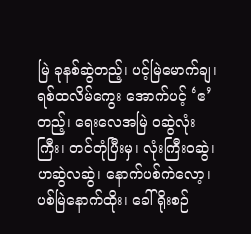မြဲ ခုနစ်ဆွဲတည့်၊ ပင့်မြဲမောက်ချ၊ ရစ်ထလိမ်ကွေး အောက်ပင့် ‘ဧ’ တည့်၊ ရေးလေအမြဲ ဝဆွဲလုံးကြီး၊ တင်တုံပြီးမှ၊ လုံးကြီးဝဆွဲ၊ ဟဆွဲလဆွဲ၊ နောက်ပစ်ကဲလော့၊ ပစ်မြဲနောက်ထိုး၊ ခေါ်ရိုးစဉ်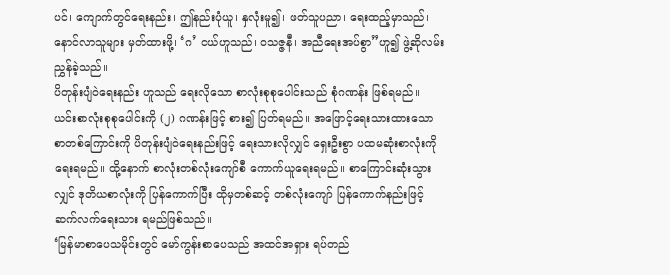ပင်၊ ကျောက်တွင်ရေးနည်း၊ ဤနည်းပုံယူ၊ နှလုံးမူ၍၊ ဖတ်သူပညာ၊ ရေးထည့်မှာသည်၊ နောင်လာသူများ မှတ်ထားဖို့၊ ‘ဂ’ ငယ်ဟူသည်၊ ဝသဇ္ဇနီ၊ အညီရေးအပ်စွာ”ဟူ၍ ဖွဲ့ဆိုလမ်းညွှန်ခဲ့သည်။
ပိတုန်းပျံဝဲရေးနည်း ဟူသည် ရေးလိုသော စာလုံးစုစုပေါင်းသည် စုံဂဏန်း ဖြစ်ရမည်။ ယင်းစာလုံးစုစုပေါင်းကို (၂) ဂဏန်းဖြင့် စား၍ ပြတ်ရမည်။ အဖြောင့်ရေးသားထားသော စာတစ်ကြောင်းကို ပိတုန်းပျံဝဲရေးနည်းဖြင့် ရေးသားလိုလျှင် ရှေးဦးစွာ ပထမဆုံးစာလုံးကို ရေးရမည်။ ထို့နောက် စာလုံးတစ်လုံးကျော်စီ ကောက်ယူရေးရမည်။ စာကြောင်းဆုံးသွားလျှင် ဒုတိယစာလုံးကို ပြန်ကောက်ပြီး ထိုမှတစ်ဆင့် တစ်လုံးကျော် ပြန်ကောက်နည်းဖြင့် ဆက်လက်ရေးသား ရမည်ဖြစ်သည်။
‘မြန်မာစာပေသမိုင်းတွင် မော်ကွန်းစာပေသည် အထင်အရှား ရပ်တည်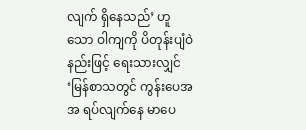လျက် ရှိနေသည်’ ဟူသော ဝါကျကို ပိတုန်းပျံဝဲနည်းဖြင့် ရေးသားလျှင် ‘မြန်စာသတွင် ကွန်းပေအအ ရပ်လျက်နေ မာပေ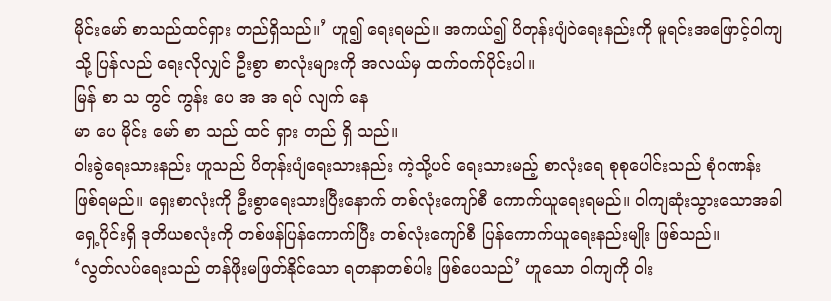မိုင်းမော် စာသည်ထင်ရှား တည်ရှိသည်။’ ဟူ၍ ရေးရမည်။ အကယ်၍ ပိတုန်းပျံဝဲရေးနည်းကို မူရင်းအဖြောင့်ဝါကျသို့ ပြန်လည် ရေးလိုလျှင် ဦးစွာ စာလုံးများကို အလယ်မှ ထက်ဝက်ပိုင်းပါ။
မြန် စာ သ တွင် ကွန်း ပေ အ အ ရပ် လျက် နေ
မာ ပေ မိုင်း မော် စာ သည် ထင် ရှား တည် ရှိ သည်။
ဝါးခွဲရေးသားနည်း ဟူသည် ပိတုန်းပျံရေးသားနည်း ကဲ့သို့ပင် ရေးသားမည့် စာလုံးရေ စုစုပေါင်းသည် စုံဂဏန်း ဖြစ်ရမည်။ ရှေးစာလုံးကို ဦးစွာရေးသားပြီးနောက် တစ်လုံးကျော်စီ ကောက်ယူရေးရမည်။ ဝါကျဆုံးသွားသောအခါ ရှေ့ပိုင်းရှိ ဒုတိယစလုံးကို တစ်ဖန်ပြန်ကောက်ပြီး တစ်လုံးကျော်စီ ပြန်ကောက်ယူရေးနည်းမျိုး ဖြစ်သည်။
‘လွတ်လပ်ရေးသည် တန်ဖိုးမဖြတ်နိုင်သော ရတနာတစ်ပါး ဖြစ်ပေသည်’ ဟူသော ဝါကျကို ဝါး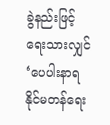ခွဲနည်းဖြင့် ရေးသားလျှင် ‘ပေပါးနာရ နိုင်မတန်ရေး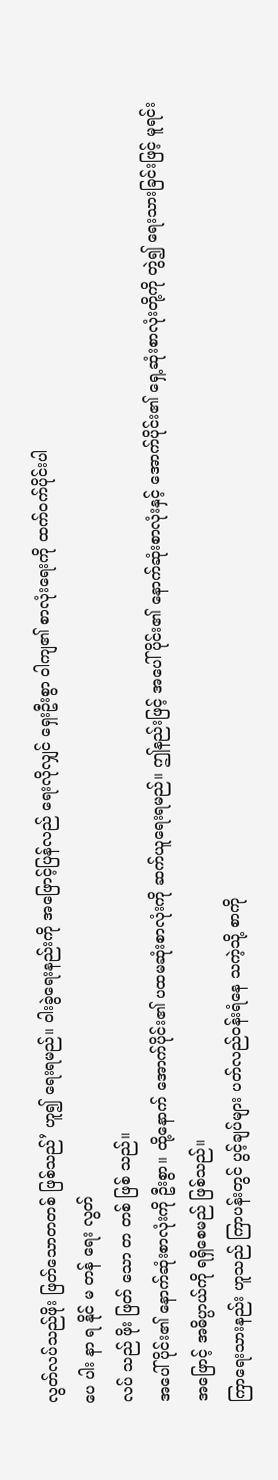လွတ်လပ်သည်ဖိုး ဖြတ်သောတတစ် ဖြစ်သည်’ ဟူ၍ ရေးရမည်။ ဝါးခွဲရေးနည်းကို အဖြောင့်ပြန်လည် ရေးလိုလျှင် ရှေးဦးစွာ ဝါကျ၏ စာလုံးရေးကို ထက်ဝက်ပိုင်းပါ
ပေ ပါး နာ ရ နိုင် မ တန် ရေး လွတ်
လပ် သည် ဖိုး ဖြတ် သော တ တစ် ဖြစ် သည်။
အပေါ်ပိုင်း၏ နောက်ဆုံးစာလုံးကို ဦးစွာ။ ထို့နောက် အောက်ပိုင်း၏ ပထမဆုံးစာလုံးကို ဆက်ယူရေးရမည်။ ဤနည်းဖြင့် အပေါ်ပိုင်း၏ နောက်ဆုံးစာလုံးနှင့် အောက်ပိုင်း၏ ရှေ့ဆုံးစာလုံးတို့ကို တွဲ၍ ရေးသားခြင်းဖြင့် မူရင်းအဖြောင့် အဓိပ္ပာယ်ကို ရရှိစေမည် ဖြစ်သည်။
ကြာရေးသားနည်း ဟူသည် ကြာပန်းတွင် ပွင့်ချပ်များ ပတ်လည်ဝန်းရံနေ သကဲ့သို့ စာကို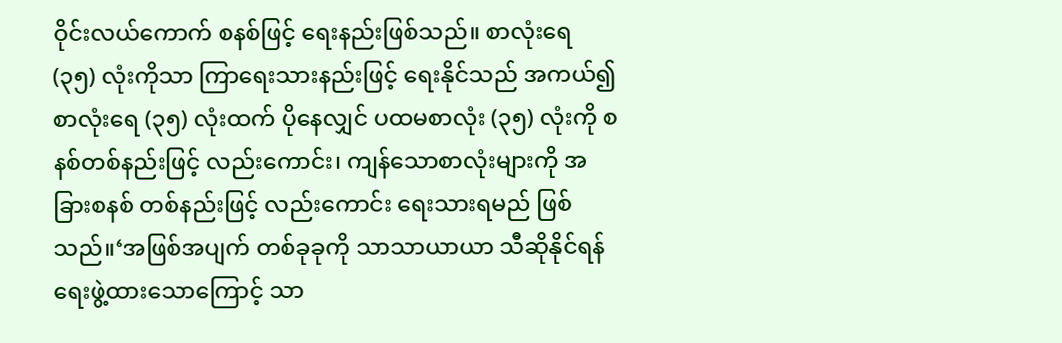ဝိုင်းလယ်ကောက် စနစ်ဖြင့် ရေးနည်းဖြစ်သည်။ စာလုံးရေ (၃၅) လုံးကိုသာ ကြာရေးသားနည်းဖြင့် ရေးနိုင်သည် အကယ်၍ စာလုံးရေ (၃၅) လုံးထက် ပိုနေလျှင် ပထမစာလုံး (၃၅) လုံးကို စနစ်တစ်နည်းဖြင့် လည်းကောင်း၊ ကျန်သောစာလုံးများကို အခြားစနစ် တစ်နည်းဖြင့် လည်းကောင်း ရေးသားရမည် ဖြစ်သည်။‘အဖြစ်အပျက် တစ်ခုခုကို သာသာယာယာ သီဆိုနိုင်ရန် ရေးဖွဲ့ထားသောကြောင့် သာ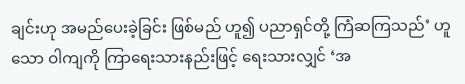ချင်းဟု အမည်ပေးခဲ့ခြင်း ဖြစ်မည် ဟူ၍ ပညာရှင်တို့ ကြံဆကြသည်’ ဟူသော ဝါကျကို ကြာရေးသားနည်းဖြင့် ရေးသားလျှင် ‘အ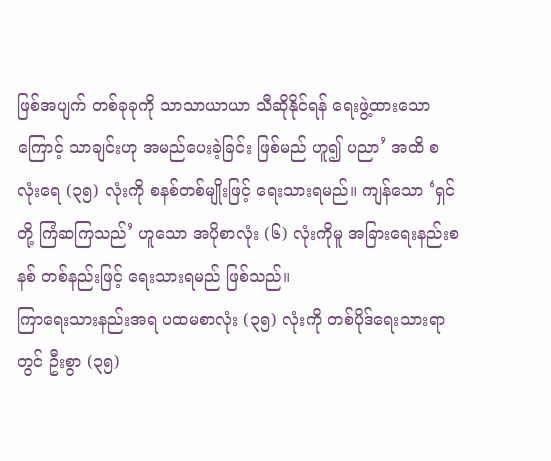ဖြစ်အပျက် တစ်ခုခုကို သာသာယာယာ သီဆိုနိုင်ရန် ရေးဖွဲ့ထားသောကြောင့် သာချင်းဟု အမည်ပေးခဲ့ခြင်း ဖြစ်မည် ဟူ၍ ပညာ’ အထိ စလုံးရေ (၃၅) လုံးကို စနစ်တစ်မျိုးဖြင့် ရေးသားရမည်။ ကျန်သော ‘ရှင်တို့ ကြံဆကြသည်’ ဟူသော အပိုစာလုံး (၆) လုံးကိုမူ အခြားရေးနည်းစနစ် တစ်နည်းဖြင့် ရေးသားရမည် ဖြစ်သည်။
ကြာရေးသားနည်းအရ ပထမစာလုံး (၃၅) လုံးကို တစ်ပိုဒ်ရေးသားရာတွင် ဦးစွာ (၃၅)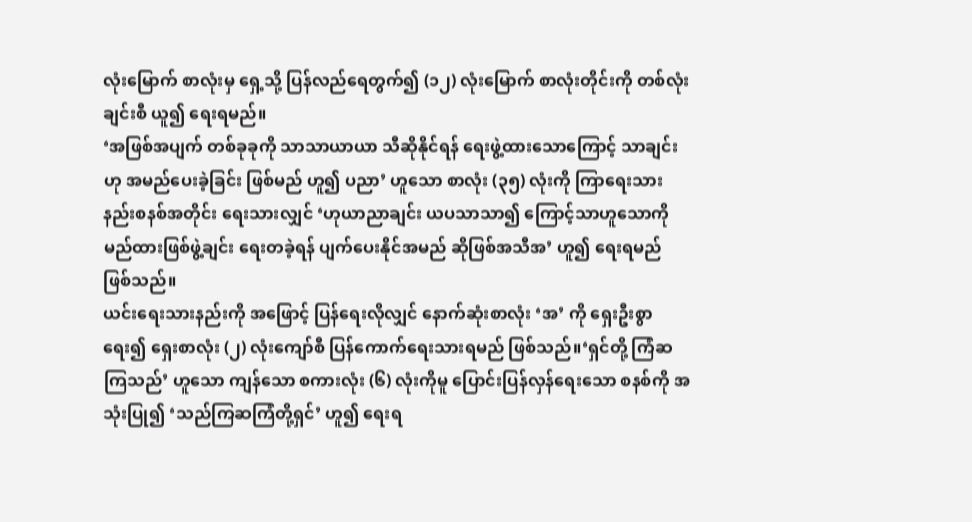လုံးမြောက် စာလုံးမှ ရှေ့သို့ ပြန်လည်ရေတွက်၍ (၁၂) လုံးမြောက် စာလုံးတိုင်းကို တစ်လုံးချင်းစီ ယူ၍ ရေးရမည်။
‘အဖြစ်အပျက် တစ်ခုခုကို သာသာယာယာ သီဆိုနိုင်ရန် ရေးဖွဲ့ထားသောကြောင့် သာချင်းဟု အမည်ပေးခဲ့ခြင်း ဖြစ်မည် ဟူ၍ ပညာ’ ဟူသော စာလုံး (၃၅) လုံးကို ကြာရေးသားနည်းစနစ်အတိုင်း ရေးသားလျှင် ‘ဟုယာညာချင်း ယပသာသာ၍ ကြောင့်သာဟူသောကို မည်ထားဖြစ်ဖွဲ့ချင်း ရေးတခဲ့ရန် ပျက်ပေးနိုင်အမည် ဆိုဖြစ်အသီအ’ ဟူ၍ ရေးရမည် ဖြစ်သည်။
ယင်းရေးသားနည်းကို အဖြောင့် ပြန်ရေးလိုလျှင် နောက်ဆုံးစာလုံး ‘အ’ ကို ရှေးဦးစွာရေး၍ ရှေးစာလုံး (၂) လုံးကျော်စီ ပြန်ကောက်ရေးသားရမည် ဖြစ်သည်။‘ရှင်တို့ ကြံဆကြသည်’ ဟူသော ကျန်သော စကားလုံး (၆) လုံးကိုမူ ပြောင်းပြန်လှန်ရေးသော စနစ်ကို အသုံးပြု၍ ‘သည်ကြဆကြံတို့ရှင်’ ဟူ၍ ရေးရ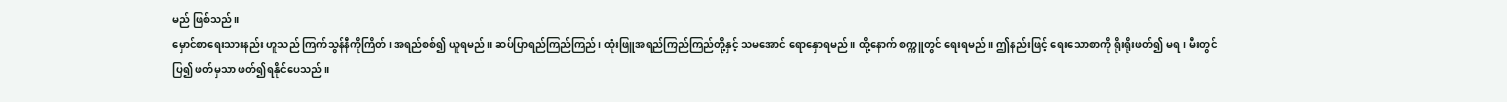မည် ဖြစ်သည်။
မှောင်စာရေးသားနည်း ဟူသည် ကြက်သွန်နီကိုကြိတ်၊ အရည်စစ်၍ ယူရမည်။ ဆပ်ပြာရည်ကြည်ကြည်၊ ထုံးဖြူအရည်ကြည်ကြည်တို့နှင့် သမအောင် ရောနှောရမည်။ ထို့နောက် စက္ကူတွင် ရေးရမည်။ ဤနည်းဖြင့် ရေးသောစာကို ရိုးရိုးဖတ်၍ မရ၊ မီးတွင်ပြ၍ ဖတ်မှသာ ဖတ်၍ရနိုင်ပေသည်။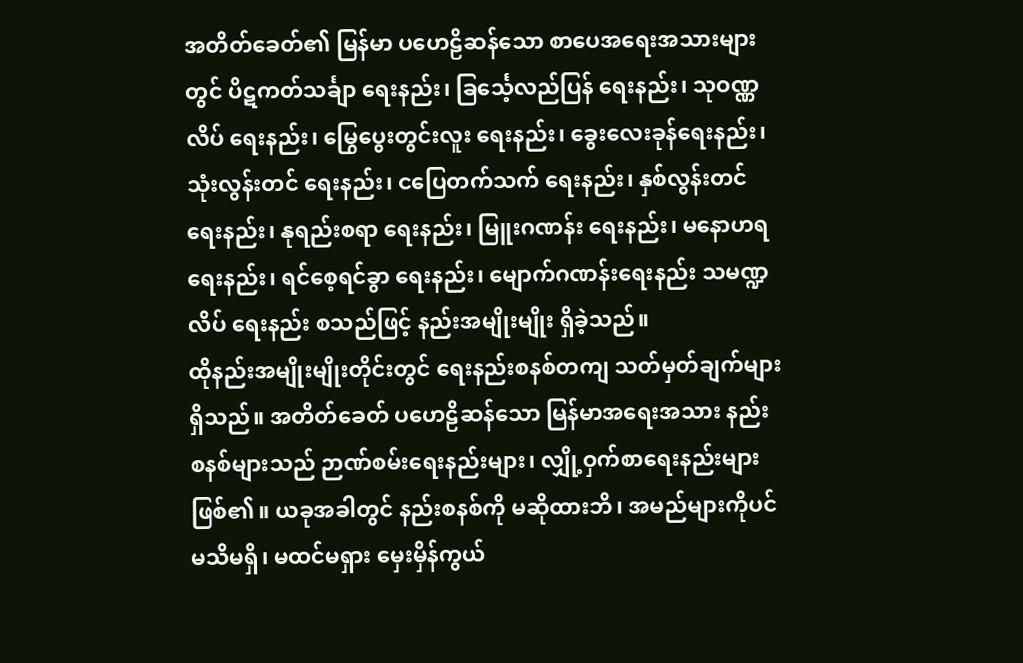အတိတ်ခေတ်၏ မြန်မာ ပဟေဠိဆန်သော စာပေအရေးအသားများတွင် ပိဋကတ်သင်္ချာ ရေးနည်း၊ ခြင်္သေ့လည်ပြန် ရေးနည်း၊ သုဝဏ္ဏလိပ် ရေးနည်း၊ မြွေပွေးတွင်းလူး ရေးနည်း၊ ခွေးလေးခုန်ရေးနည်း၊ သုံးလွန်းတင် ရေးနည်း၊ ငပြေတက်သက် ရေးနည်း၊ နှစ်လွန်းတင် ရေးနည်း၊ နုရည်းစရာ ရေးနည်း၊ မြူးဂဏန်း ရေးနည်း၊ မနောဟရ ရေးနည်း၊ ရင်စေ့ရင်ခွာ ရေးနည်း၊ မျောက်ဂဏန်းရေးနည်း သမဏ္ဍလိပ် ရေးနည်း စသည်ဖြင့် နည်းအမျိုးမျိုး ရှိခဲ့သည်။
ထိုနည်းအမျိုးမျိုးတိုင်းတွင် ရေးနည်းစနစ်တကျ သတ်မှတ်ချက်များ ရှိသည်။ အတိတ်ခေတ် ပဟေဠိဆန်သော မြန်မာအရေးအသား နည်းစနစ်များသည် ဉာဏ်စမ်းရေးနည်းများ၊ လျှို့ဝှက်စာရေးနည်းများ ဖြစ်၏။ ယခုအခါတွင် နည်းစနစ်ကို မဆိုထားဘိ၊ အမည်များကိုပင် မသိမရှိ၊ မထင်မရှား မှေးမှိန်ကွယ်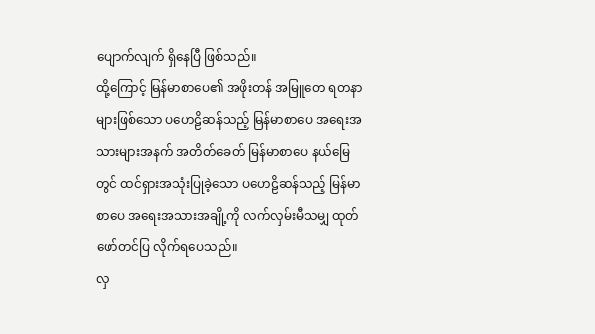ပျောက်လျက် ရှိနေပြီ ဖြစ်သည်။
ထို့ကြောင့် မြန်မာစာပေ၏ အဖိုးတန် အမြူတေ ရတနာများဖြစ်သော ပဟေဠိဆန်သည့် မြန်မာစာပေ အရေးအသားများအနက် အတိတ်ခေတ် မြန်မာစာပေ နယ်မြေတွင် ထင်ရှားအသုံးပြုခဲ့သော ပဟေဠိဆန်သည့် မြန်မာစာပေ အရေးအသားအချို့ကို လက်လှမ်းမီသမျှ ထုတ်ဖော်တင်ပြ လိုက်ရပေသည်။
လှ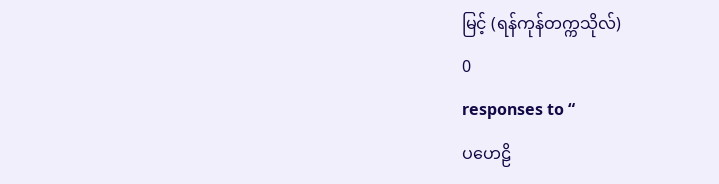မြင့် (ရန်ကုန်တက္ကသိုလ်)
0
responses to “
ပဟေဠိ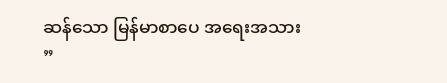ဆန်သော မြန်မာစာပေ အရေးအသား
”